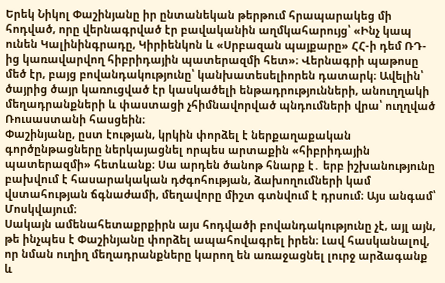Երեկ Նիկոլ Փաշինյանը իր ընտանեկան թերթում հրապարակեց մի հոդված, որը վերնագրված էր բավականին աղմկահարույց՝ «Ինչ կապ ունեն Կալինինգրադը, Կիրիենկոն և «Սրբազան պայքարը» ՀՀ-ի դեմ ՌԴ-ից կառավարվող հիբրիդային պատերազմի հետ»։ Վերնագրի պաթոսը մեծ էր, բայց բովանդակությունը՝ կանխատեսելիորեն դատարկ։ Ավելին՝ ծայրից ծայր կառուցված էր կասկածելի ենթադրությունների, անուղղակի մեղադրանքների և փաստացի չհիմնավորված պնդումների վրա՝ ուղղված Ռուսաստանի հասցեին։
Փաշինյանը, ըստ էության, կրկին փորձել է ներքաղաքական գործընթացները ներկայացնել որպես արտաքին «հիբրիդային պատերազմի» հետևանք։ Սա արդեն ծանոթ հնարք է․ երբ իշխանությունը բախվում է հասարակական դժգոհության, ձախողումների կամ վստահության ճգնաժամի, մեղավորը միշտ գտնվում է դրսում։ Այս անգամ՝ Մոսկվայում։
Սակայն ամենահետաքրքիրն այս հոդվածի բովանդակությունը չէ, այլ այն, թե ինչպես է Փաշինյանը փորձել ապահովագրել իրեն։ Լավ հասկանալով, որ նման ուղիղ մեղադրանքները կարող են առաջացնել լուրջ արձագանք և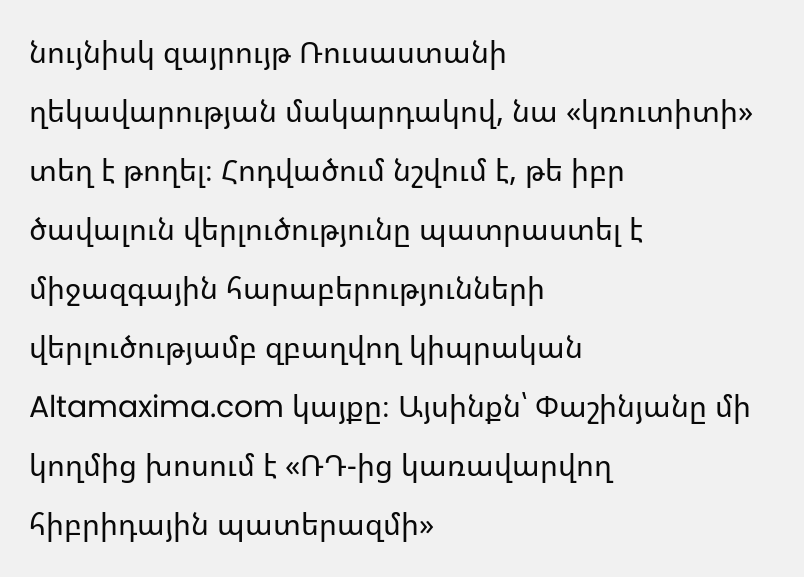նույնիսկ զայրույթ Ռուսաստանի ղեկավարության մակարդակով, նա «կռուտիտի» տեղ է թողել։ Հոդվածում նշվում է, թե իբր ծավալուն վերլուծությունը պատրաստել է միջազգային հարաբերությունների վերլուծությամբ զբաղվող կիպրական Altamaxima.com կայքը։ Այսինքն՝ Փաշինյանը մի կողմից խոսում է «ՌԴ-ից կառավարվող հիբրիդային պատերազմի»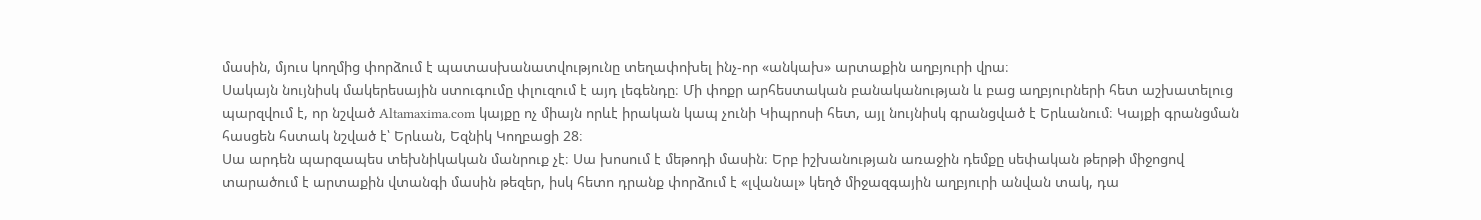մասին, մյուս կողմից փորձում է պատասխանատվությունը տեղափոխել ինչ-որ «անկախ» արտաքին աղբյուրի վրա։
Սակայն նույնիսկ մակերեսային ստուգումը փլուզում է այդ լեգենդը։ Մի փոքր արհեստական բանականության և բաց աղբյուրների հետ աշխատելուց պարզվում է, որ նշված Altamaxima.com կայքը ոչ միայն որևէ իրական կապ չունի Կիպրոսի հետ, այլ նույնիսկ գրանցված է Երևանում։ Կայքի գրանցման հասցեն հստակ նշված է՝ Երևան, Եզնիկ Կողբացի 28։
Սա արդեն պարզապես տեխնիկական մանրուք չէ։ Սա խոսում է մեթոդի մասին։ Երբ իշխանության առաջին դեմքը սեփական թերթի միջոցով տարածում է արտաքին վտանգի մասին թեզեր, իսկ հետո դրանք փորձում է «լվանալ» կեղծ միջազգային աղբյուրի անվան տակ, դա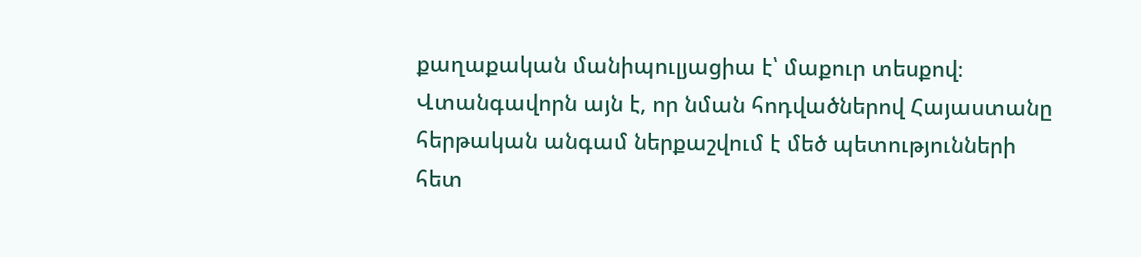քաղաքական մանիպուլյացիա է՝ մաքուր տեսքով։
Վտանգավորն այն է, որ նման հոդվածներով Հայաստանը հերթական անգամ ներքաշվում է մեծ պետությունների հետ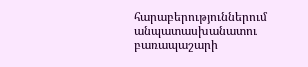հարաբերություններում անպատասխանատու բառապաշարի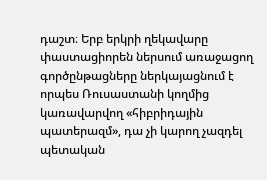դաշտ։ Երբ երկրի ղեկավարը փաստացիորեն ներսում առաջացող գործընթացները ներկայացնում է որպես Ռուսաստանի կողմից կառավարվող «հիբրիդային պատերազմ», դա չի կարող չազդել պետական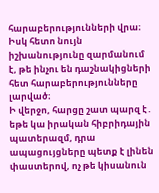հարաբերությունների վրա։ Իսկ հետո նույն իշխանությունը զարմանում է, թե ինչու են դաշնակիցների հետ հարաբերությունները լարված։
Ի վերջո, հարցը շատ պարզ է․ եթե կա իրական հիբրիդային պատերազմ, դրա ապացույցները պետք է լինեն փաստերով, ոչ թե կիսանուն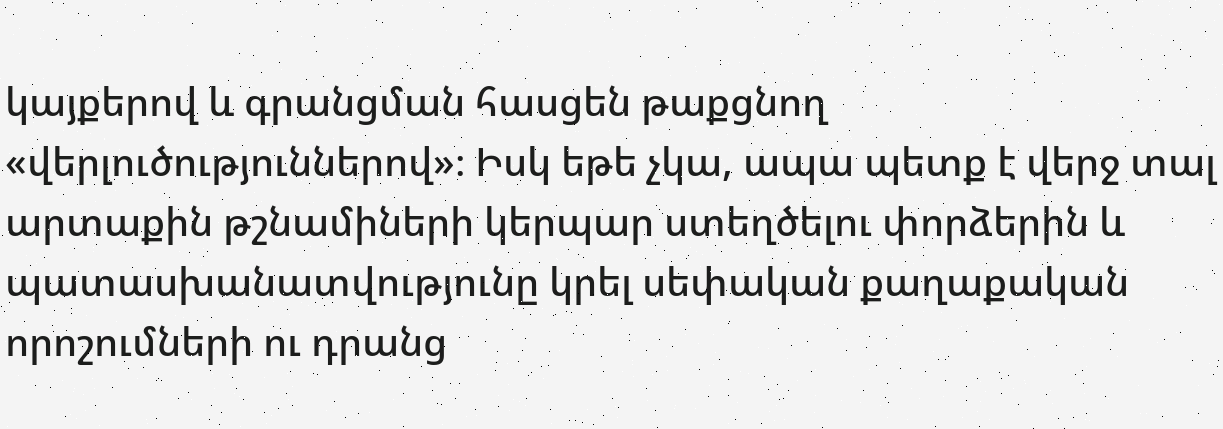կայքերով և գրանցման հասցեն թաքցնող «վերլուծություններով»։ Իսկ եթե չկա, ապա պետք է վերջ տալ արտաքին թշնամիների կերպար ստեղծելու փորձերին և պատասխանատվությունը կրել սեփական քաղաքական որոշումների ու դրանց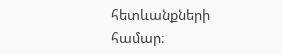հետևանքների համար։